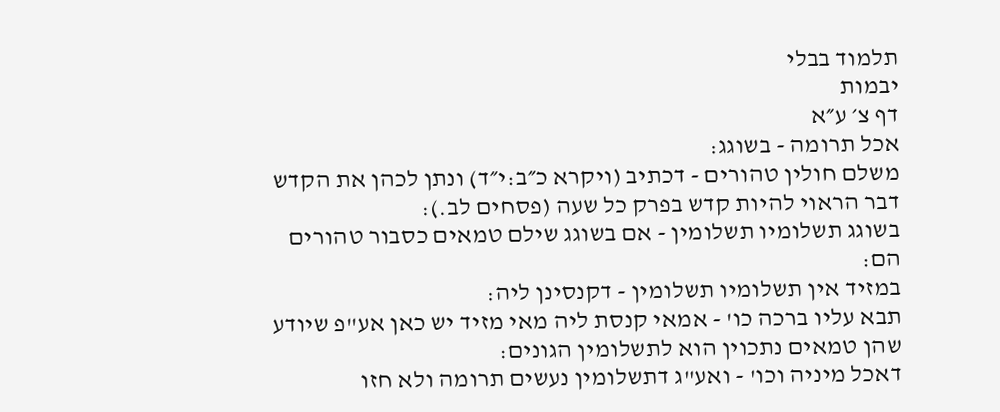תלמוד בבלי
יבמות
דף צ׳ ע״א
אכל תרומה - בשוגג:
משלם חולין טהורים - דכתיב (ויקרא כ״ב:י״ד) ונתן לכהן את הקדש דבר הראוי להיות קדש בפרק כל שעה (פסחים לב.):
בשוגג תשלומיו תשלומין - אם בשוגג שילם טמאים כסבור טהורים הם:
במזיד אין תשלומיו תשלומין - דקנסינן ליה:
תבא עליו ברכה כו' - אמאי קנסת ליה מאי מזיד יש כאן אע"פ שיודע שהן טמאים נתכוין הוא לתשלומין הגונים:
דאכל מיניה וכו' - ואע"ג דתשלומין נעשים תרומה ולא חזו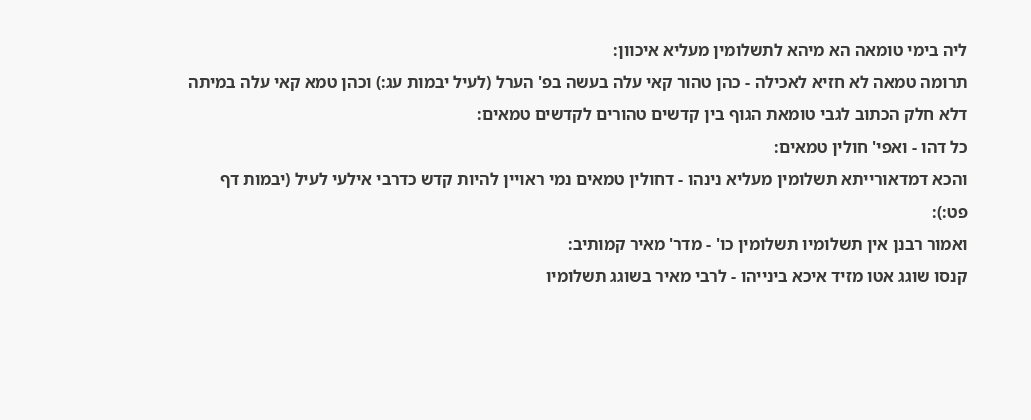ליה בימי טומאה הא מיהא לתשלומין מעליא איכוון:
תרומה טמאה לא חזיא לאכילה - כהן טהור קאי עלה בעשה בפ' הערל (לעיל יבמות עג:) וכהן טמא קאי עלה במיתה דלא חלק הכתוב לגבי טומאת הגוף בין קדשים טהורים לקדשים טמאים:
כל דהו - ואפי' חולין טמאים:
והכא דמדאורייתא תשלומין מעליא נינהו - דחולין טמאים נמי ראויין להיות קדש כדרבי אילעי לעיל (יבמות דף פט:):
ואמור רבנן אין תשלומיו תשלומין כו' - מדר' מאיר קמותיב:
קנסו שוגג אטו מזיד איכא בינייהו - לרבי מאיר בשוגג תשלומיו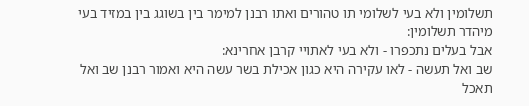תשלומין ולא בעי לשלומי תו טהורים ואתו רבנן למימר בין בשוגג בין במזיד בעי מיהדר תשלומין:
אבל בעלים נתכפרו - ולא בעי לאתויי קרבן אחרינא:
שב ואל תעשה - לאו עקירה היא כגון אכילת בשר עשה היא ואמור רבנן שב ואל תאכל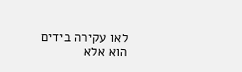לאו עקירה בידים הוא אלא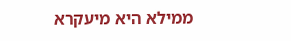ממילא היא מיעקרא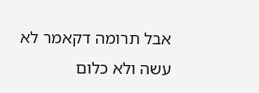אבל תרומה דקאמר לא עשה ולא כלום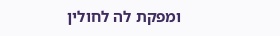ומפקת לה לחולין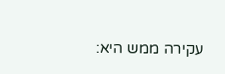עקירה ממש היא: